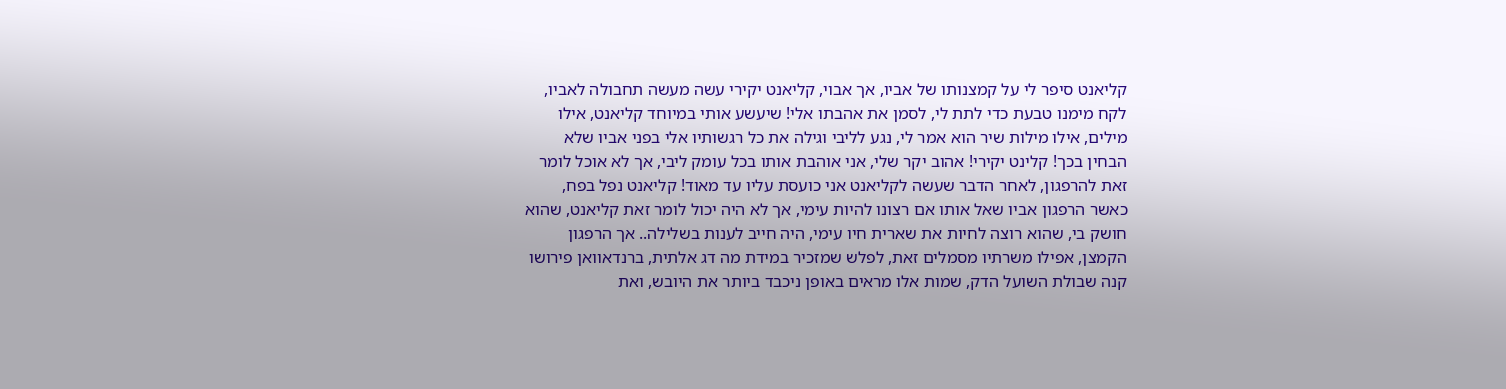קליאנט סיפר לי על קמצנותו של אביו, אך אבוי, קליאנט יקירי עשה מעשה תחבולה לאביו, לקח מימנו טבעת כדי לתת לי, לסמן את אהבתו אלי! שיעשע אותי במיוחד קליאנט, אילו מילים, אילו מילות שיר הוא אמר לי, נגע לליבי וגילה את כל רגשותיו אלי בפני אביו שלא הבחין בכך! קלינט יקירי! אהוב יקר שלי, אני אוהבת אותו בכל עומק ליבי, אך לא אוכל לומר זאת להרפגון, לאחר הדבר שעשה לקליאנט אני כועסת עליו עד מאוד! קליאנט נפל בפח, כאשר הרפגון אביו שאל אותו אם רצונו להיות עימי, אך לא היה יכול לומר זאת קליאנט, שהוא חושק בי, שהוא רוצה לחיות את שארית חיו עימי, היה חייב לענות בשלילה.. אך הרפגון הקמצן, אפילו משרתיו מסמלים זאת, לפלש שמזכיר במידת מה דג אלתית, ברנדאוואן פירושו קנה שבולת השועל הדק, שמות אלו מראים באופן ניכבד ביותר את היובש, ואת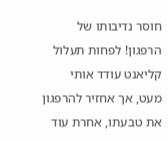חוסר נדיבותו של הרפגון! לפחות תעלול קליאנט עודד אותי מעט, אך אחזיר להרפגון את טבעתו, אחרת עוד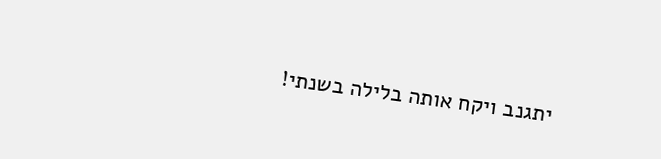יתגנב ויקח אותה בלילה בשנתי!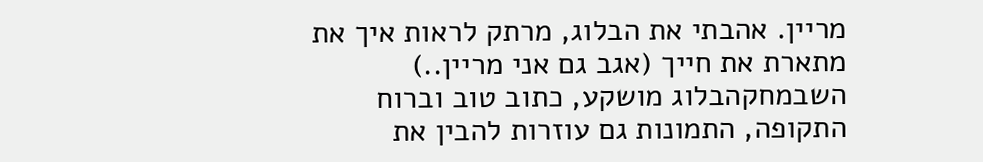מריין. אהבתי את הבלוג, מרתק לראות איך את מתארת את חייך (אגב גם אני מריין..)
השבמחקהבלוג מושקע, כתוב טוב וברוח התקופה, התמונות גם עוזרות להבין את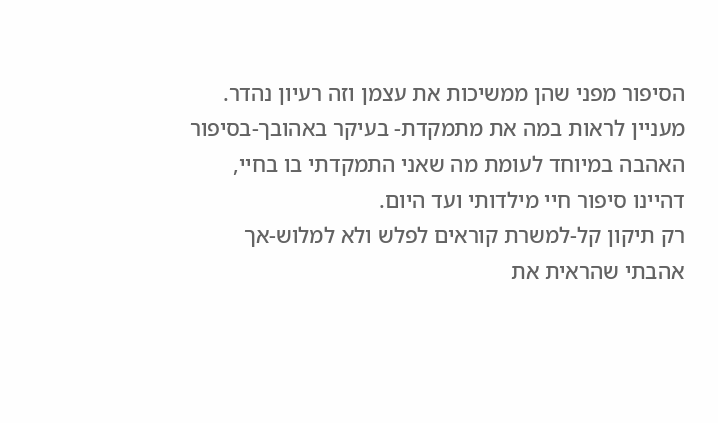הסיפור מפני שהן ממשיכות את עצמן וזה רעיון נהדר.
מעניין לראות במה את מתמקדת- בעיקר באהובך-בסיפור האהבה במיוחד לעומת מה שאני התמקדתי בו בחיי, דהיינו סיפור חיי מילדותי ועד היום.
רק תיקון קל-למשרת קוראים לפלש ולא למלוש-אך אהבתי שהראית את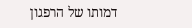דמותו של הרפגון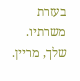בעזרת משרתיו.
שלך, מריין.